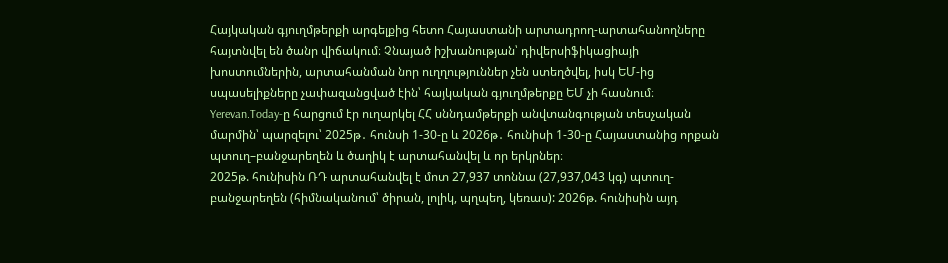Հայկական գյուղմթերքի արգելքից հետո Հայաստանի արտադրող-արտահանողները հայտնվել են ծանր վիճակում։ Չնայած իշխանության՝ դիվերսիֆիկացիայի խոստումներին, արտահանման նոր ուղղություններ չեն ստեղծվել, իսկ ԵՄ-ից սպասելիքները չափազանցված էին՝ հայկական գյուղմթերքը ԵՄ չի հասնում։
Yerevan.Today-ը հարցում էր ուղարկել ՀՀ սննդամթերքի անվտանգության տեսչական մարմին՝ պարզելու՝ 2025թ․ հունսի 1-30-ը և 2026թ․ հունիսի 1-30-ը Հայաստանից որքան պտուղ–բանջարեղեն և ծաղիկ է արտահանվել և որ երկրներ։
2025թ. հունիսին ՌԴ արտահանվել է մոտ 27,937 տոննա (27,937,043 կգ) պտուղ-բանջարեղեն (հիմնականում՝ ծիրան, լոլիկ, պղպեղ, կեռաս): 2026թ. հունիսին այդ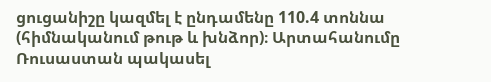ցուցանիշը կազմել է ընդամենը 110.4 տոննա (հիմնականում թութ և խնձոր)։ Արտահանումը Ռուսաստան պակասել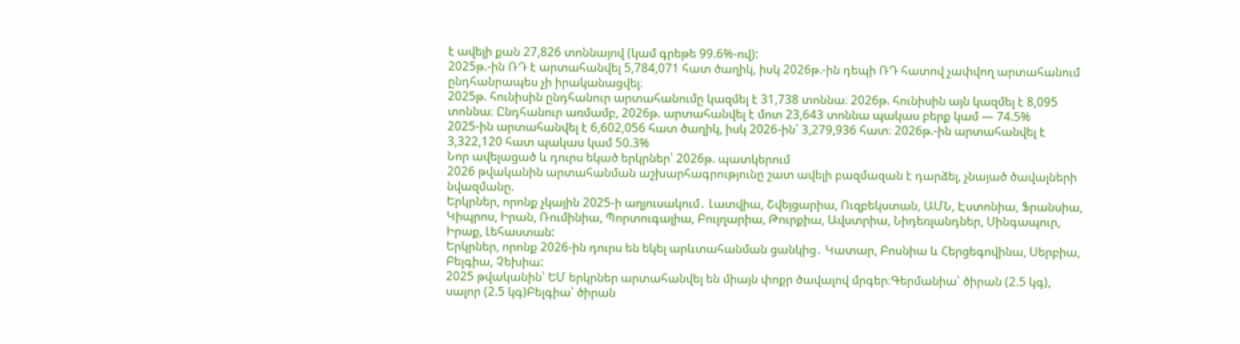է ավելի քան 27,826 տոննայով (կամ գրեթե 99.6%-ով):
2025թ.-ին ՌԴ է արտահանվել 5,784,071 հատ ծաղիկ, իսկ 2026թ.-ին դեպի ՌԴ հատով չափվող արտահանում ընդհանրապես չի իրականացվել։
2025թ. հունիսին ընդհանուր արտահանումը կազմել է 31,738 տոննա։ 2026թ. հունիսին այն կազմել է 8,095 տոննա։ Ընդհանուր առմամբ, 2026թ. արտահանվել է մոտ 23,643 տոննա պակաս բերք կամ — 74.5%
2025-ին արտահանվել է 6,602,056 հատ ծաղիկ, իսկ 2026-ին՝ 3,279,936 հատ։ 2026թ.-ին արտահանվել է 3,322,120 հատ պակաս կամ 50.3%
Նոր ավելացած և դուրս եկած երկրներ՝ 2026թ. պատկերում
2026 թվականին արտահանման աշխարհագրությունը շատ ավելի բազմազան է դարձել, չնայած ծավալների նվազմանը.
Երկրներ, որոնք չկային 2025-ի աղյուսակում․ Լատվիա, Շվեյցարիա, Ուզբեկստան, ԱՄՆ, Էստոնիա, Ֆրանսիա, Կիպրոս, Իրան, Ռումինիա, Պորտուգալիա, Բուլղարիա, Թուրքիա, Ավստրիա, Նիդեռլանդներ, Սինգապուր, Իրաք, Լեհաստան:
Երկրներ, որոնք 2026-ին դուրս են եկել արևտահանման ցանկից․ Կատար, Բոսնիա և Հերցեգովինա, Սերբիա, Բելգիա, Չեխիա:
2025 թվականին՝ ԵՄ երկրներ արտահանվել են միայն փոքր ծավալով մրգեր։Գերմանիա՝ ծիրան (2.5 կգ), սալոր (2.5 կգ)Բելգիա՝ ծիրան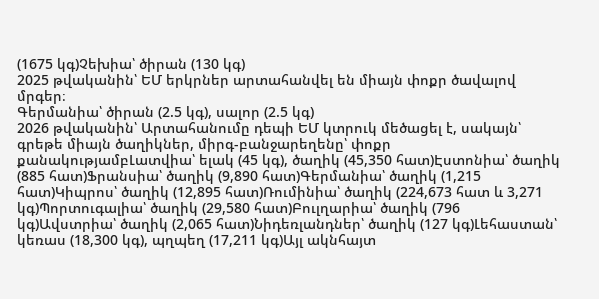(1675 կգ)Չեխիա՝ ծիրան (130 կգ)
2025 թվականին՝ ԵՄ երկրներ արտահանվել են միայն փոքր ծավալով մրգեր։
Գերմանիա՝ ծիրան (2.5 կգ), սալոր (2.5 կգ)
2026 թվականին՝ Արտահանումը դեպի ԵՄ կտրուկ մեծացել է, սակայն՝ գրեթե միայն ծաղիկներ, միրգ-բանջարեղենը՝ փոքր քանակությամբԼատվիա՝ ելակ (45 կգ), ծաղիկ (45,350 հատ)Էստոնիա՝ ծաղիկ (885 հատ)Ֆրանսիա՝ ծաղիկ (9,890 հատ)Գերմանիա՝ ծաղիկ (1,215 հատ)Կիպրոս՝ ծաղիկ (12,895 հատ)Ռումինիա՝ ծաղիկ (224,673 հատ և 3,271 կգ)Պորտուգալիա՝ ծաղիկ (29,580 հատ)Բուլղարիա՝ ծաղիկ (796 կգ)Ավստրիա՝ ծաղիկ (2,065 հատ)Նիդեռլանդներ՝ ծաղիկ (127 կգ)Լեհաստան՝ կեռաս (18,300 կգ), պղպեղ (17,211 կգ)Այլ ակնհայտ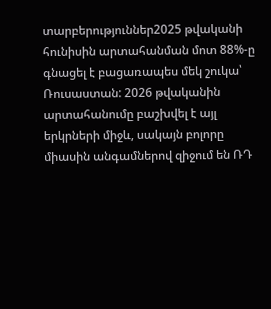տարբերություններ2025 թվականի հունիսին արտահանման մոտ 88%-ը գնացել է բացառապես մեկ շուկա՝ Ռուսաստան: 2026 թվականին արտահանումը բաշխվել է այլ երկրների միջև, սակայն բոլորը միասին անգամներով զիջում են ՌԴ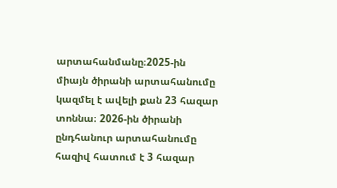արտահանմանը։2025-ին միայն ծիրանի արտահանումը կազմել է ավելի քան 23 հազար տոննա։ 2026-ին ծիրանի ընդհանուր արտահանումը հազիվ հատում է 3 հազար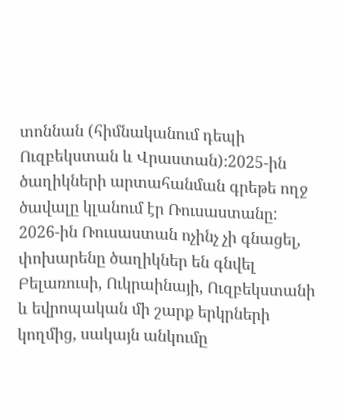տոննան (հիմնականում դեպի Ուզբեկստան և Վրաստան)։2025-ին ծաղիկների արտահանման գրեթե ողջ ծավալը կլանում էր Ռուսաստանը: 2026-ին Ռուսաստան ոչինչ չի գնացել, փոխարենը ծաղիկներ են գնվել Բելառուսի, Ուկրաինայի, Ուզբեկստանի և եվրոպական մի շարք երկրների կողմից, սակայն անկումը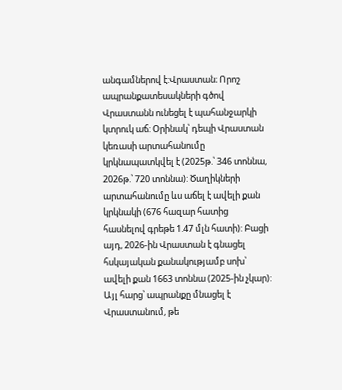անգամներով է:Վրաստան։ Որոշ ապրանքատեսակների գծով Վրաստանն ունեցել է պահանջարկի կտրուկ աճ: Օրինակ՝ դեպի Վրաստան կեռասի արտահանումը կրկնապատկվել է (2025թ.՝ 346 տոննա, 2026թ.՝ 720 տոննա): Ծաղիկների արտահանումը ևս աճել է ավելի քան կրկնակի (676 հազար հատից հասնելով գրեթե 1.47 մլն հատի): Բացի այդ, 2026-ին Վրաստան է գնացել հսկայական քանակությամբ սոխ՝ ավելի քան 1663 տոննա (2025-ին չկար): Այլ հարց՝ ապրանքը մնացել է Վրաստանում, թե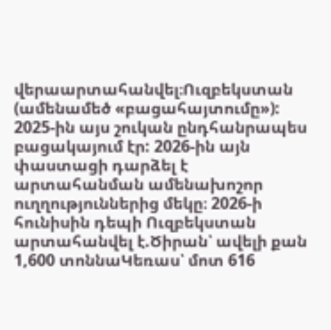վերաարտահանվել։Ուզբեկստան (ամենամեծ «բացահայտումը»): 2025-ին այս շուկան ընդհանրապես բացակայում էր: 2026-ին այն փաստացի դարձել է արտահանման ամենախոշոր ուղղություններից մեկը։ 2026-ի հունիսին դեպի Ուզբեկստան արտահանվել է.Ծիրան՝ ավելի քան 1,600 տոննաԿեռաս՝ մոտ 616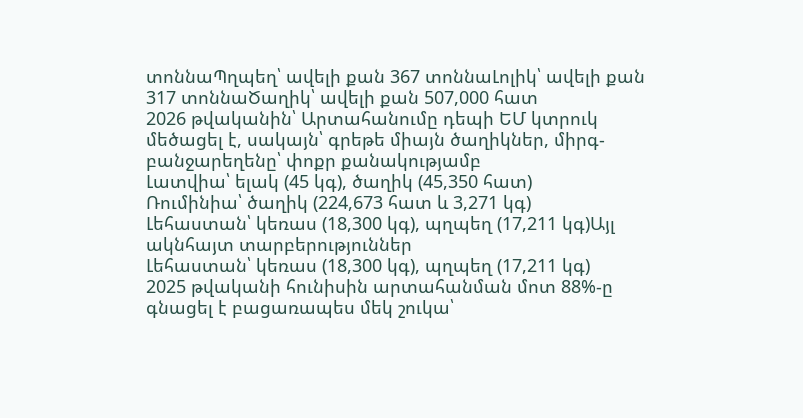տոննաՊղպեղ՝ ավելի քան 367 տոննաԼոլիկ՝ ավելի քան 317 տոննաԾաղիկ՝ ավելի քան 507,000 հատ
2026 թվականին՝ Արտահանումը դեպի ԵՄ կտրուկ մեծացել է, սակայն՝ գրեթե միայն ծաղիկներ, միրգ-բանջարեղենը՝ փոքր քանակությամբ
Լատվիա՝ ելակ (45 կգ), ծաղիկ (45,350 հատ)
Ռումինիա՝ ծաղիկ (224,673 հատ և 3,271 կգ)
Լեհաստան՝ կեռաս (18,300 կգ), պղպեղ (17,211 կգ)Այլ ակնհայտ տարբերություններ
Լեհաստան՝ կեռաս (18,300 կգ), պղպեղ (17,211 կգ)
2025 թվականի հունիսին արտահանման մոտ 88%-ը գնացել է բացառապես մեկ շուկա՝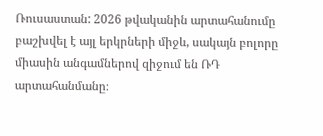Ռուսաստան: 2026 թվականին արտահանումը բաշխվել է այլ երկրների միջև, սակայն բոլորը միասին անգամներով զիջում են ՌԴ արտահանմանը։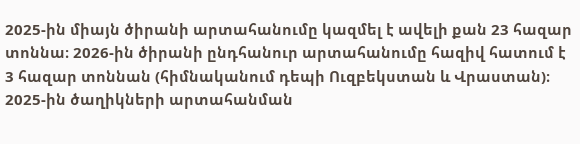2025-ին միայն ծիրանի արտահանումը կազմել է ավելի քան 23 հազար տոննա։ 2026-ին ծիրանի ընդհանուր արտահանումը հազիվ հատում է 3 հազար տոննան (հիմնականում դեպի Ուզբեկստան և Վրաստան)։
2025-ին ծաղիկների արտահանման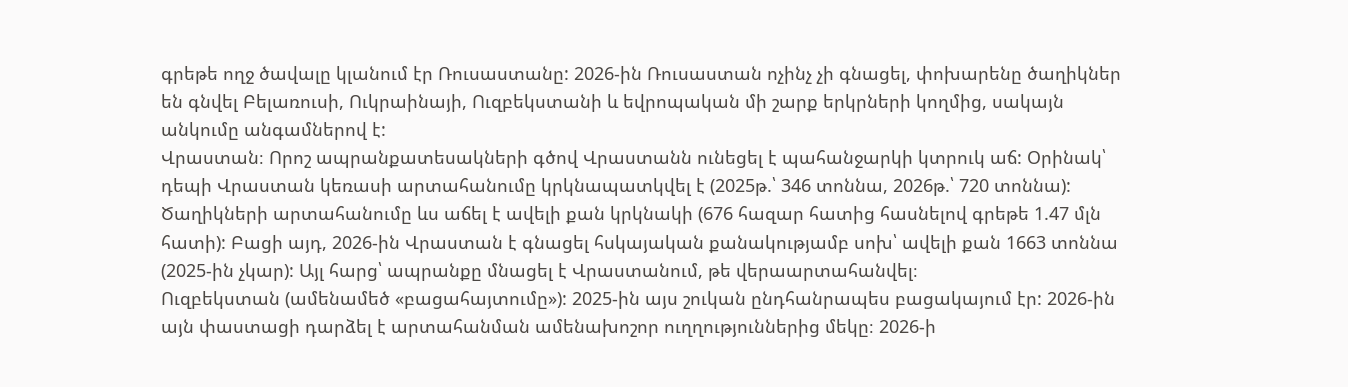գրեթե ողջ ծավալը կլանում էր Ռուսաստանը: 2026-ին Ռուսաստան ոչինչ չի գնացել, փոխարենը ծաղիկներ են գնվել Բելառուսի, Ուկրաինայի, Ուզբեկստանի և եվրոպական մի շարք երկրների կողմից, սակայն անկումը անգամներով է:
Վրաստան։ Որոշ ապրանքատեսակների գծով Վրաստանն ունեցել է պահանջարկի կտրուկ աճ: Օրինակ՝ դեպի Վրաստան կեռասի արտահանումը կրկնապատկվել է (2025թ.՝ 346 տոննա, 2026թ.՝ 720 տոննա): Ծաղիկների արտահանումը ևս աճել է ավելի քան կրկնակի (676 հազար հատից հասնելով գրեթե 1.47 մլն հատի): Բացի այդ, 2026-ին Վրաստան է գնացել հսկայական քանակությամբ սոխ՝ ավելի քան 1663 տոննա (2025-ին չկար): Այլ հարց՝ ապրանքը մնացել է Վրաստանում, թե վերաարտահանվել։
Ուզբեկստան (ամենամեծ «բացահայտումը»): 2025-ին այս շուկան ընդհանրապես բացակայում էր: 2026-ին այն փաստացի դարձել է արտահանման ամենախոշոր ուղղություններից մեկը։ 2026-ի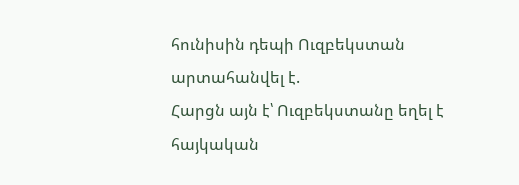հունիսին դեպի Ուզբեկստան արտահանվել է.
Հարցն այն է՝ Ուզբեկստանը եղել է հայկական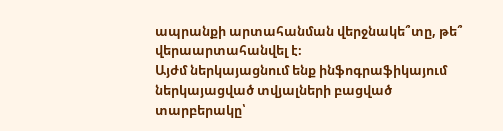ապրանքի արտահանման վերջնակե՞տը, թե՞ վերաարտահանվել է։
Այժմ ներկայացնում ենք ինֆոգրաֆիկայում ներկայացված տվյալների բացված տարբերակը՝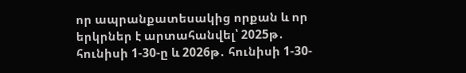որ ապրանքատեսակից որքան և որ երկրներ է արտահանվել՝ 2025թ․ հունիսի 1-30-ը և 2026թ․ հունիսի 1-30-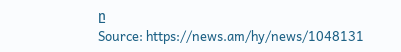ը
Source: https://news.am/hy/news/1048131